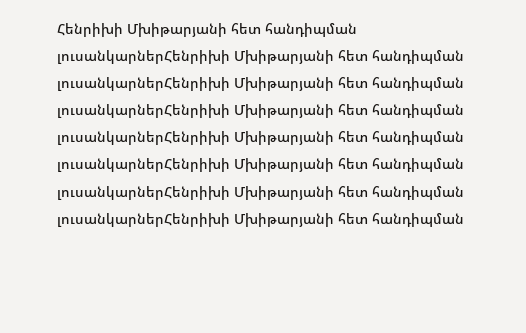Հենրիխի Մխիթարյանի հետ հանդիպման լուսանկարներՀենրիխի Մխիթարյանի հետ հանդիպման լուսանկարներՀենրիխի Մխիթարյանի հետ հանդիպման լուսանկարներՀենրիխի Մխիթարյանի հետ հանդիպման լուսանկարներՀենրիխի Մխիթարյանի հետ հանդիպման լուսանկարներՀենրիխի Մխիթարյանի հետ հանդիպման լուսանկարներՀենրիխի Մխիթարյանի հետ հանդիպման լուսանկարներՀենրիխի Մխիթարյանի հետ հանդիպման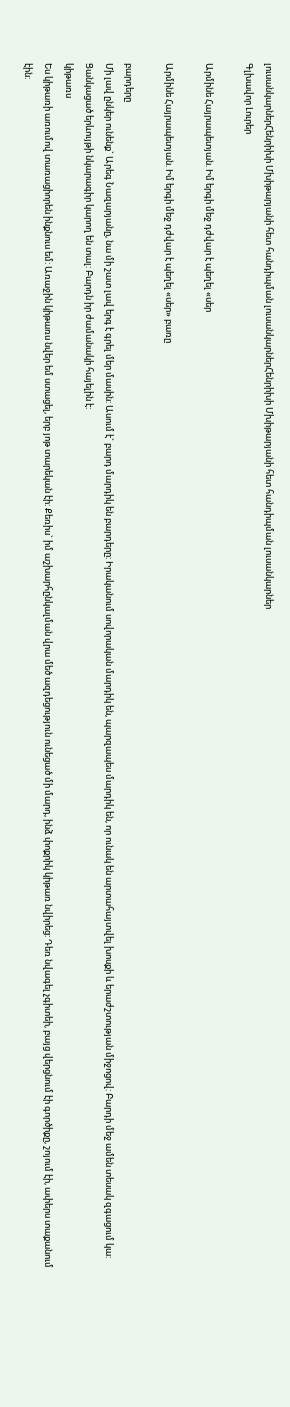լուսանկարներՀենրիխի Մխիթարյանի հետ հանդիպման լուսանկարներՀենրիխի Մխիթարյանի հետ հանդիպման լուսանկարներ
Գլխավոր Լուրեր

Արմինե Հայրապետյան. Իմ երգի մեջ դժվար է պեղել «սեր

Արմինե Հայրապետյան. Իմ երգի մեջ դժվար է պեղել «սեր» բառը

բարդերը
Մի լավ ընկեր ունենք` Արեգ Նազարյանը, նա մի շատ լավ երգ է գրել մեր մասին: Ասում է` բարդ մարդիկ են բարդերը: Իրականում սովորական մարդիկ են, պարզապես մարդիկ են, որ ունակ են արտահայտվել խոսքի և երաժշտության միջոցով: Բարդի մեջ ամեն տեսակ զգացում կա: Ցանկացած երևույթի նկարագիր կարող են տալ: Բարդն իր ժամանակի հայելին է:
կիթառս
Ես կիթառի առումով տառացիորեն ինքնուս եմ: Առաջին կիթառս նվեր եմ ստացել, երբ յոթ տարեկան էի: Քեռիս` իմ աշխարհընկալման վրա մեծ ազդեցություն ունեցած մի մարդ, ինձ փոքրիկ կիթառ նվիրեց: Դեռ նվագել չգիտեի, բայց վերցնում էի գործիքը, շոյում էի, ափերս տաքանում էին: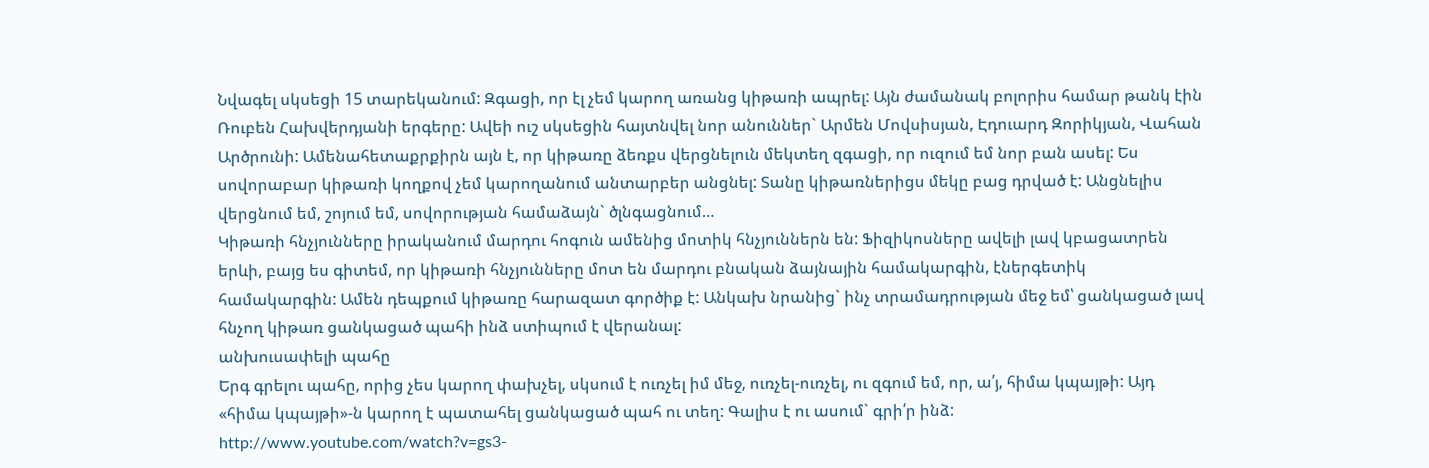Նվագել սկսեցի 15 տարեկանում: Զգացի, որ էլ չեմ կարող առանց կիթառի ապրել: Այն ժամանակ բոլորիս համար թանկ էին Ռուբեն Հախվերդյանի երգերը: Ավեի ուշ սկսեցին հայտնվել նոր անուններ` Արմեն Մովսիսյան, Էդուարդ Զորիկյան, Վահան Արծրունի: Ամենահետաքրքիրն այն է, որ կիթառը ձեռքս վերցնելուն մեկտեղ զգացի, որ ուզում եմ նոր բան ասել: Ես սովորաբար կիթառի կողքով չեմ կարողանում անտարբեր անցնել: Տանը կիթառներիցս մեկը բաց դրված է: Անցնելիս վերցնում եմ, շոյում եմ, սովորության համաձայն` ծլնգացնում…
Կիթառի հնչյունները իրականում մարդու հոգուն ամենից մոտիկ հնչյուններն են: Ֆիզիկոսները ավելի լավ կբացատրեն երևի, բայց ես գիտեմ, որ կիթառի հնչյունները մոտ են մարդու բնական ձայնային համակարգին, էներգետիկ համակարգին: Ամեն դեպքում կիթառը հարազատ գործիք է: Անկախ նրանից` ինչ տրամադրության մեջ եմ՝ ցանկացած լավ հնչող կիթառ ցանկացած պահի ինձ ստիպում է վերանալ:
անխուսափելի պահը
Երգ գրելու պահը, որից չես կարող փախչել, սկսում է ուռչել իմ մեջ, ուռչել-ուռչել, ու զգում եմ, որ, ա՛յ, հիմա կպայթի: Այդ «հիմա կպայթի»-ն կարող է պատահել ցանկացած պահ ու տեղ: Գալիս է ու ասում` գրի՛ր ինձ:
http://www.youtube.com/watch?v=gs3-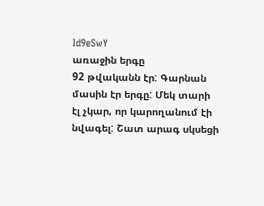Id9eSwY
առաջին երգը
92 թվականն էր: Գարնան մասին էր երգը: Մեկ տարի էլ չկար, որ կարողանում էի նվագել: Շատ արագ սկսեցի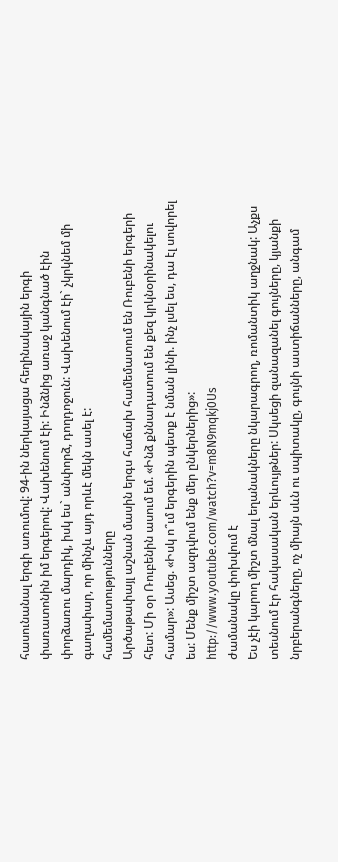հասունանալ երգի առումով: 94-ին ներկայացա հեղինակային երգի փառատոնին իմ երգերով: Վախենում էի: Ինձնից առաջ կանգնած էին փորձառու մարդիկ, իսկ ես` անփորձ, դողդոջուն: Վախենում էի` չկրկնեմ մի գաղափար, որ մինչև այդ որևէ մեկն ասել է:
համեմատությունները
Արծաթափայլ աշնան մասին երգս հաճախ համեմատում են Ռուբենի երգերի հետ: Մի օր Ռուբենին ասում եմ. «Ինձ քննադատում են քեզ կրկնօրինակելու համար»: Ասեց. «Իսկ ո՞ւմ երգերին պետք է նման լինի. ինչ լսել ես, դա էլ սովորել ես: Մենք միշտ ազդվում ենք մեր ընկերներից»:
http://www.youtube.com/watch?v=m8N9mqkj0Us
ժամանակը փոխվում է
Ես չէի կարող միշտ մնալ եղանակները նկարագրող, ռոմանտիկ աղջնակ: Աչքս տեսնում էր հակասական երևույթներ: Սկսեցի զանազանել գույները, կյանքի նրբերանգները, ոչ միայն սևն ու սպիտակը, գույնի աստիճանները, անգամ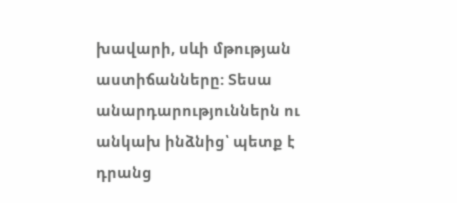խավարի, սևի մթության աստիճանները: Տեսա անարդարություններն ու անկախ ինձնից՝ պետք է դրանց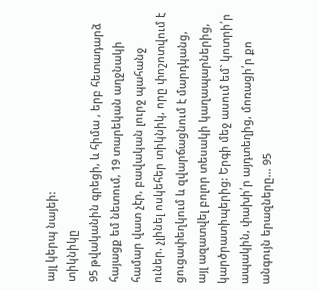այլ կերպ նայեի:
տիկնիկը
95 թվականին գրեցի, և հիմա , երբ հետադարձ հայացք եմ նետում, 19 տարեկան աղջնակի համար վատ չէր, բավական լուրջ պահանջ ուներ. չլինել ոսկեհեր տիկնիկ, որը փոշոտվում է ցուցափեղկում և զվարճացնում է մարդկանց, այլ ազատվել բոլոր տեսակի կաղապարներից, կարծրատիպերից: Երգի մեջ ասում եմ` կոտրի՛ր ապակին, փախի՛ր այդտեղից, մոռացի՛ր քո անգույն երազները… 95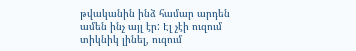թվականին ինձ համար արդեն ամեն ինչ այլ էր: Էլ չէի ուզում տիկնիկ լինել, ուզում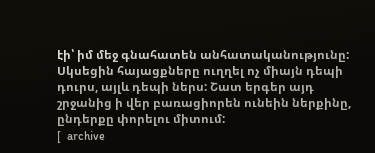էի՝ իմ մեջ գնահատեն անհատականությունը: Սկսեցին հայացքները ուղղել ոչ միայն դեպի դուրս, այլև դեպի ներս: Շատ երգեր այդ շրջանից ի վեր բառացիորեն ունեին ներքինը, ընդերքը փորելու միտում:
[  archive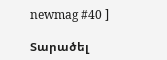newmag #40 ]

Տարածել